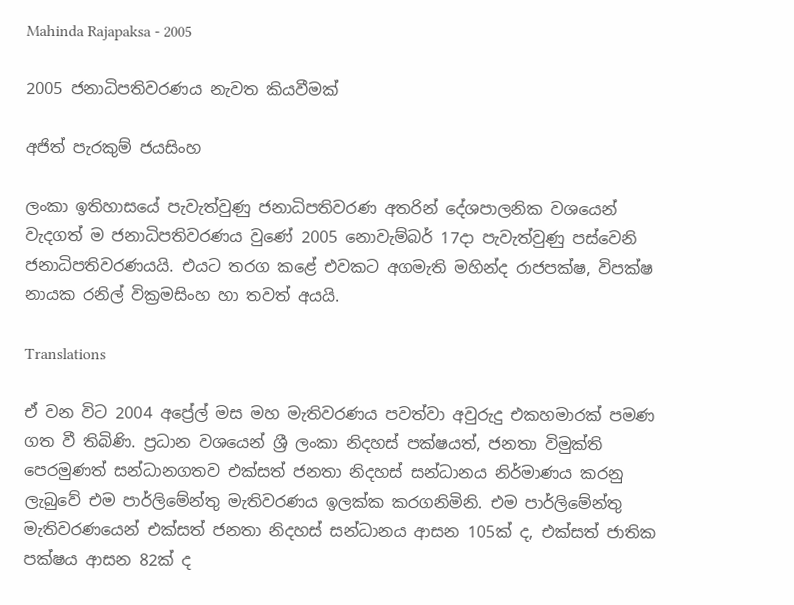Mahinda Rajapaksa - 2005

2005 ජනාධිපතිවරණය නැවත කියවීමක්

අජිත් පැරකුම් ජයසිංහ

ලංකා ඉතිහාසයේ පැවැත්වුණු ජනාධිපතිවරණ අතරින් දේශපාලනික වශයෙන් වැදගත් ම ජනාධිපතිවරණය වුණේ 2005 නොවැම්බර් 17දා පැවැත්වුණු පස්වෙනි ජනාධිපතිවරණයයි. එයට තරග කළේ එවකට අගමැති මහින්ද රාජපක්ෂ, විපක්ෂ නායක රනිල් වික්‍රමසිංහ හා තවත් අයයි.

Translations

ඒ වන විට 2004 අප්‍රේල් මස මහ මැතිවරණය පවත්වා අවුරුදු එකහමාරක් පමණ ගත වී තිබිණි. ප්‍රධාන වශයෙන් ශ්‍රී ලංකා නිදහස් පක්ෂයත්, ජනතා විමුක්ති පෙරමුණත් සන්ධානගතව එක්සත් ජනතා නිදහස් සන්ධානය නිර්මාණය කරනු ලැබුවේ එම පාර්ලිමේන්තු මැතිවරණය ඉලක්ක කරගනිමිනි. එම පාර්ලිමේන්තු මැතිවරණයෙන් එක්සත් ජනතා නිදහස් සන්ධානය ආසන 105ක් ද, එක්සත් ජාතික පක්ෂය ආසන 82ක් ද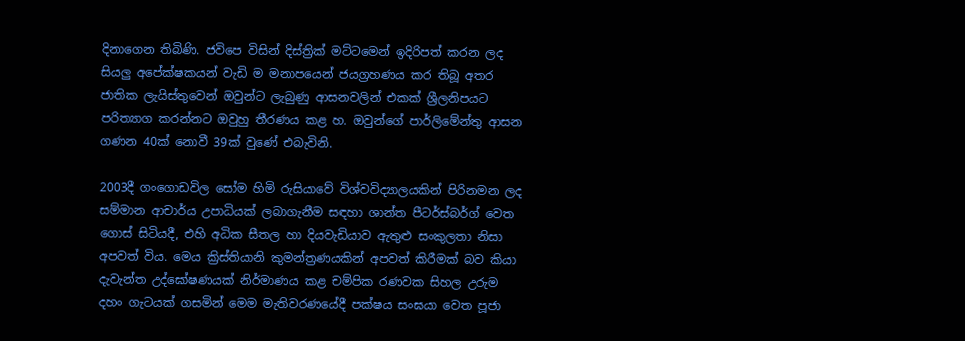දිනාගෙන තිබිණි. ජවිපෙ විසින් දිස්ත්‍රික් මට්ටමෙන් ඉදිරිපත් කරන ලද සියලු අපේක්ෂකයන් වැඩි ම මනාපයෙන් ජයග්‍රහණය කර තිබූ අතර ජාතික ලැයිස්තුවෙන් ඔවුන්ට ලැබුණු ආසනවලින් එකක් ශ්‍රීලනිපයට පරිත්‍යාග කරන්නට ඔවුහු තීරණය කළ හ. ඔවුන්ගේ පාර්ලිමේන්තු ආසන ගණන 40ක් නොවී 39ක් වුණේ එබැවිනි.

2003දී ගංගොඩවිල සෝම හිමි රුසියාවේ විශ්වවිද්‍යාලයකින් පිරිනමන ලද සම්මාන ආචාර්ය උපාධියක් ලබාගැනීම සඳහා ශාන්ත පීටර්ස්බර්ග් වෙත ගොස් සිටියදී, එහි අධික සීතල හා දියවැඩියාව ඇතුළු සංකුලතා නිසා අපවත් විය. මෙය ක්‍රිස්තියානි කුමන්ත්‍රණයකින් අපවත් කිරීමක් බව කියා දැවැන්ත උද්ඝෝෂණයක් නිර්මාණය කළ චම්පික රණවක සිහල උරුම දහං ගැටයක් ගසමින් මෙම මැතිවරණයේදී පක්ෂය සංඝයා වෙත පූජා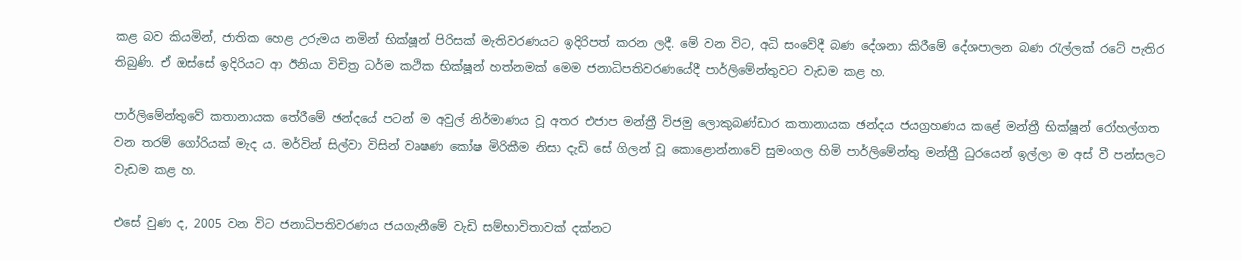කළ බව කියමින්, ජාතික හෙළ උරුමය නමින් භික්ෂූන් පිරිසක් මැතිවරණයට ඉදිරිපත් කරන ලදී. මේ වන විට, අධි සංවේදී බණ දේශනා කිරීමේ දේශපාලන බණ රැල්ලක් රටේ පැතිර තිබුණි. ඒ ඔස්සේ ඉදිරියට ආ ඊනියා විචිත්‍ර ධර්ම කථික භික්ෂූන් හත්නමක් මෙම ජනාධිපතිවරණයේදී පාර්ලිමේන්තුවට වැඩම කළ හ.

පාර්ලිමේන්තුවේ කතානායක තේරීමේ ඡන්දයේ පටන් ම අවුල් නිර්මාණය වූ අතර එජාප මන්ත්‍රී විජමු ලොකුබණ්ඩාර කතානායක ඡන්දය ජයග්‍රහණය කළේ මන්ත්‍රී භික්ෂූන් රෝහල්ගත වන තරම් ගෝරියක් මැද ය. මර්වින් සිල්වා විසින් වෘෂණ කෝෂ මිරිකීම නිසා දැඩි සේ ගිලන් වූ කොළොන්නාවේ සුමංගල හිමි පාර්ලිමේන්තු මන්ත්‍රී ධුරයෙන් ඉල්ලා ම අස් වී පන්සලට වැඩම කළ හ.

එසේ වුණ ද, 2005 වන විට ජනාධිපතිවරණය ජයගැනීමේ වැඩි සම්භාවිතාවක් දක්නට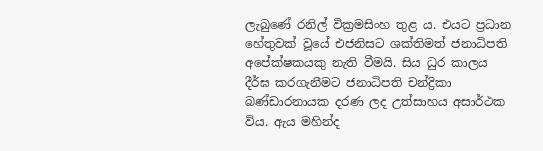ලැබුණේ රනිල් වික්‍රමසිංහ තුළ ය. එයට ප්‍රධාන හේතුවක් වූයේ එජනිසට ශක්තිමත් ජනාධිපති අපේක්ෂකයකු නැති වීමයි. සිය ධුර කාලය දීර්ඝ කරගැනීමට ජනාධිපති චන්ද්‍රිකා බණ්ඩාරනායක දරණ ලද උත්සාහය අසාර්ථක විය. ඇය මහින්ද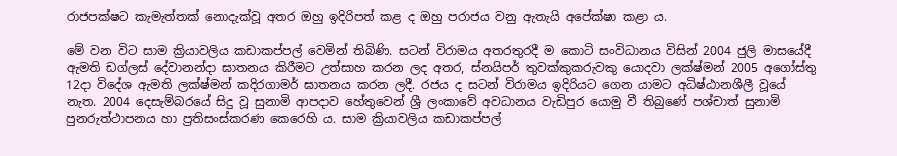රාජපක්ෂට කැමැත්තක් නොදැක්වූ අතර ඔහු ඉදිරිපත් කළ ද ඔහු පරාජය වනු ඇතැයි අපේක්ෂා කළා ය.

මේ වන විට සාම ක්‍රියාවලිය කඩාකප්පල් වෙමින් තිබිණි. සටන් විරාමය අතරතුරදී ම කොටි සංවිධානය විසින් 2004 ජුලි මාසයේදී ඇමති ඩග්ලස් දේවානන්දා ඝාතනය කිරීමට උත්සාහ කරන ලද අතර, ස්නයිපර් තුවක්කුකරුවකු යොදවා ලක්ෂ්මන් 2005 අගෝස්තු 12දා විදේශ ඇමති ලක්ෂ්මන් කදිරගාමර් ඝාතනය කරන ලදී. රජය ද සටන් විරාමය ඉදිරියට ගෙන යාමට අධිෂ්ඨානශීලී වූයේ නැත. 2004 දෙසැම්බරයේ සිදු වූ සුනාමි ආපදාව හේතුවෙන් ශ්‍රී ලංකාවේ අවධානය වැඩිපුර යොමු වී තිබුණේ පශ්චාත් සුනාමි පුනරුත්ථාපනය හා ප්‍රතිසංස්කරණ කෙරෙහි ය. සාම ක්‍රියාවලිය කඩාකප්පල්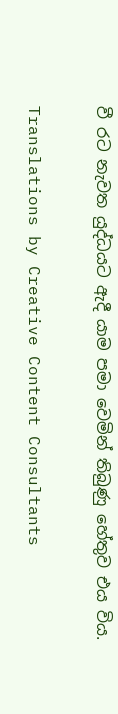වී රට නැවත යුද්ධයට ඇදී යාම පමා වෙමින් තිබුණු හේතුව එය විය.

Translations by Creative Content Consultants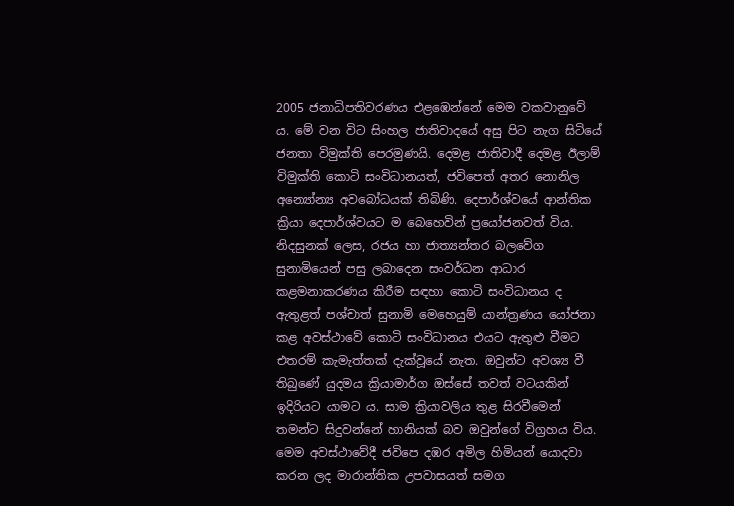2005 ජනාධිපතිවරණය එළඹෙන්නේ මෙම වකවානුවේ ය. මේ වන විට සිංහල ජාතිවාදයේ අසු පිට නැග සිටියේ ජනතා විමුක්ති පෙරමුණයි. දෙමළ ජාතිවාදී දෙමළ ඊලාම් විමුක්ති කොටි සංවිධානයත්, ජවිපෙත් අතර නොනිල අන්‍යෝන්‍ය අවබෝධයක් තිබිණි. දෙපාර්ශ්වයේ ආන්තික ක්‍රියා දෙපාර්ශ්වයට ම බෙහෙවින් ප්‍රයෝජනවත් විය. නිදසුනක් ලෙස, රජය හා ජාත්‍යන්තර බලවේග සුනාමියෙන් පසු ලබාදෙන සංවර්ධන ආධාර කළමනාකරණය කිරීම සඳහා කොටි සංවිධානය ද ඇතුළත් පශ්චාත් සුනාමි මෙහෙයුම් යාන්ත්‍රණය යෝජනා කළ අවස්ථාවේ කොටි සංවිධානය එයට ඇතුළු වීමට එතරම් කැමැත්තක් දැක්වූයේ නැත. ඔවුන්ට අවශ්‍ය වී තිබුණේ යුදමය ක්‍රියාමාර්ග ඔස්සේ තවත් වටයකින් ඉදිරියට යාමට ය. සාම ක්‍රියාවලිය තුළ සිරවීමෙන් තමන්ට සිදුවන්නේ හානියක් බව ඔවුන්ගේ විග්‍රහය විය. මෙම අවස්ථාවේදී ජවිපෙ දඹර අමිල හිමියන් යොදවා කරන ලද මාරාන්තික උපවාසයත් සමග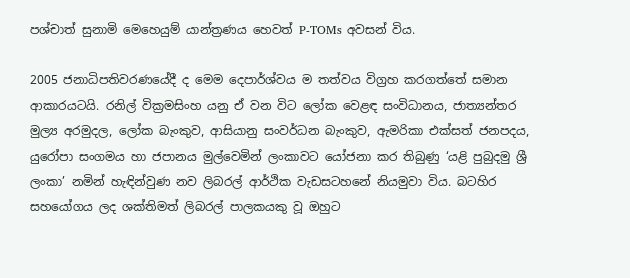පශ්චාත් සුනාමි මෙහෙයුම් යාන්ත්‍රණය හෙවත් P-TOMs අවසන් විය.

2005 ජනාධිපතිවරණයේදී ද මෙම දෙපාර්ශ්වය ම තත්වය විග්‍රහ කරගත්තේ සමාන ආකාරයටයි. රනිල් වික්‍රමසිංහ යනු ඒ වන විට ලෝක වෙළඳ සංවිධානය, ජාත්‍යන්තර මුල්‍ය අරමුදල, ලෝක බැංකුව, ආසියානු සංවර්ධන බැංකුව, ඇමරිකා එක්සත් ජනපදය, යුරෝපා සංගමය හා ජපානය මුල්වෙමින් ලංකාවට යෝජනා කර තිබුණු ‘යළි පුබුදමු ශ්‍රී ලංකා’ නමින් හැඳින්වුණ නව ලිබරල් ආර්ථික වැඩසටහනේ නියමුවා විය. බටහිර සහයෝගය ලද ශක්තිමත් ලිබරල් පාලකයකු වූ ඔහුට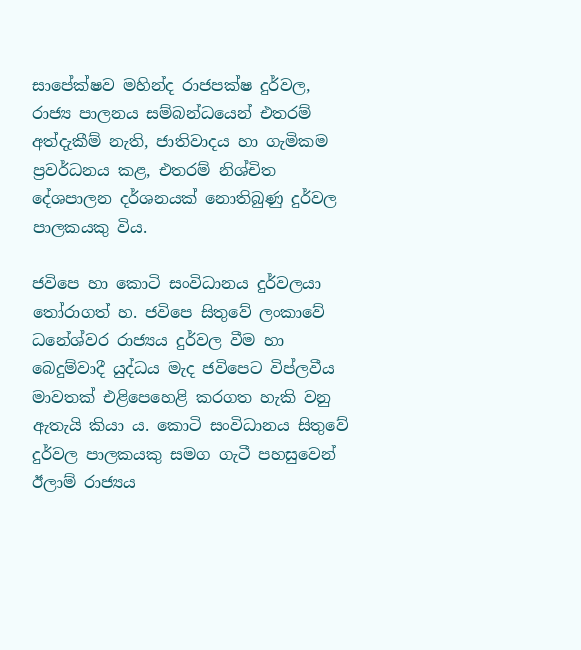සාපේක්ෂව මහින්ද රාජපක්ෂ දුර්වල, රාජ්‍ය පාලනය සම්බන්ධයෙන් එතරම් අත්දැකීම් නැති, ජාතිවාදය හා ගැමිකම ප්‍රවර්ධනය කළ, එතරම් නිශ්චිත දේශපාලන දර්ශනයක් නොතිබුණු දුර්වල පාලකයකු විය.

ජවිපෙ හා කොටි සංවිධානය දුර්වලයා තෝරාගත් හ. ජවිපෙ සිතුවේ ලංකාවේ ධනේශ්වර රාජ්‍යය දුර්වල වීම හා බෙදුම්වාදී යුද්ධය මැද ජවිපෙට විප්ලවීය මාවතක් එළිපෙහෙළි කරගත හැකි වනු ඇතැයි කියා ය. කොටි සංවිධානය සිතුවේ දුර්වල පාලකයකු සමග ගැටී පහසුවෙන් ඊලාම් රාජ්‍යය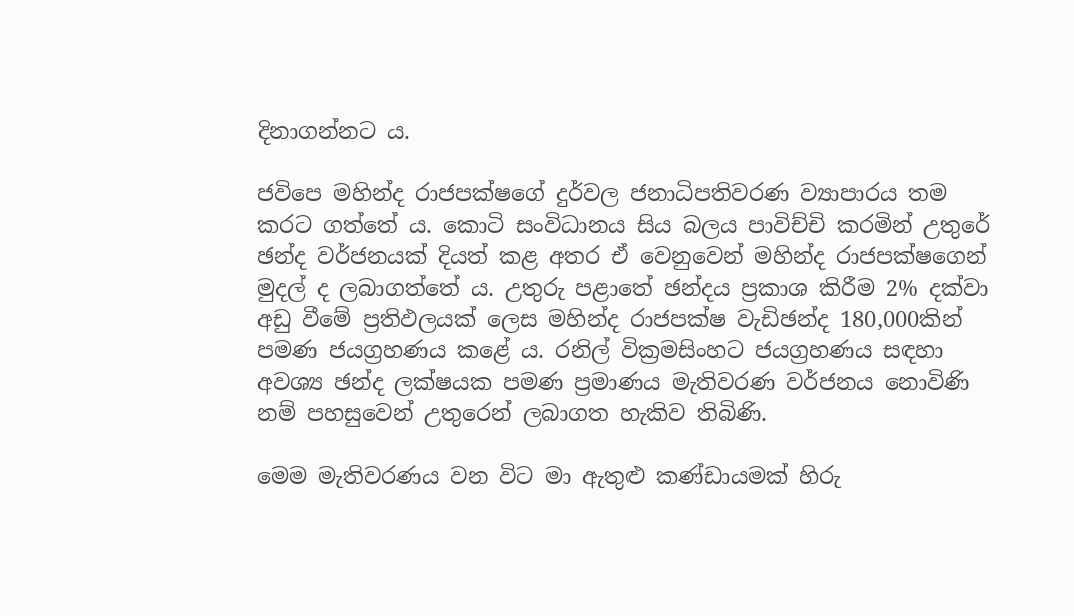දිනාගන්නට ය.

ජවිපෙ මහින්ද රාජපක්ෂගේ දුර්වල ජනාධිපතිවරණ ව්‍යාපාරය තම කරට ගත්තේ ය. කොටි සංවිධානය සිය බලය පාවිච්චි කරමින් උතුරේ ඡන්ද වර්ජනයක් දියත් කළ අතර ඒ වෙනුවෙන් මහින්ද රාජපක්ෂගෙන් මුදල් ද ලබාගත්තේ ය. උතුරු පළාතේ ඡන්දය ප්‍රකාශ කිරීම 2% දක්වා අඩු වීමේ ප්‍රතිඵලයක් ලෙස මහින්ද රාජපක්ෂ වැඩිඡන්ද 180,000කින් පමණ ජයග්‍රහණය කළේ ය. රනිල් වික්‍රමසිංහට ජයග්‍රහණය සඳහා අවශ්‍ය ඡන්ද ලක්ෂයක පමණ ප්‍රමාණය මැතිවරණ වර්ජනය නොවිණි නම් පහසුවෙන් උතුරෙන් ලබාගත හැකිව තිබිණි.

මෙම මැතිවරණය වන විට මා ඇතුළු කණ්ඩායමක් හිරු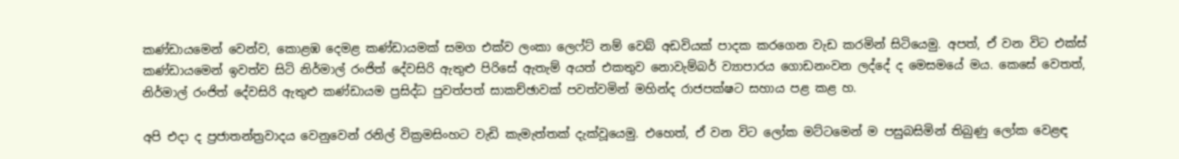කණ්ඩායමෙන් වෙන්ව, කොළඹ දෙමළ කණ්ඩායමක් සමග එක්ව ලංකා ලෙෆ්ට් නම් වෙබ් අඩවියක් පාදක කරගෙන වැඩ කරමින් සිටියෙමු. අපත්, ඒ වන විට එක්ස් කණ්ඩායමෙන් ඉවත්ව සිටි නිර්මාල් රංජිත් දේවසිරි ඇතුළු පිරිසේ ඇතැම් අයත් එකතුව නොවැම්බර් ව්‍යාපාරය ගොඩනංවන ලද්දේ ද මෙසමයේ මය. කෙසේ වෙතත්, නිර්මාල් රංජිත් දේවසිරි ඇතුළු කණ්ඩායම ප්‍රසිද්ධ පුවත්පත් සාකච්ඡාවක් පවත්වමින් මහින්ද රාජපක්ෂට සහාය පළ කළ හ.

අපි එදා ද ප්‍රජාතන්ත්‍රවාදය වෙනුවෙන් රනිල් වික්‍රමසිංහට වැඩි කැමැත්තක් දැක්වූයෙමු. එහෙත්, ඒ වන විට ලෝක මට්ටමෙන් ම පසුබසිමින් තිබුණු ලෝක වෙළඳ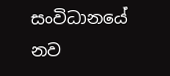සංවිධානයේ නව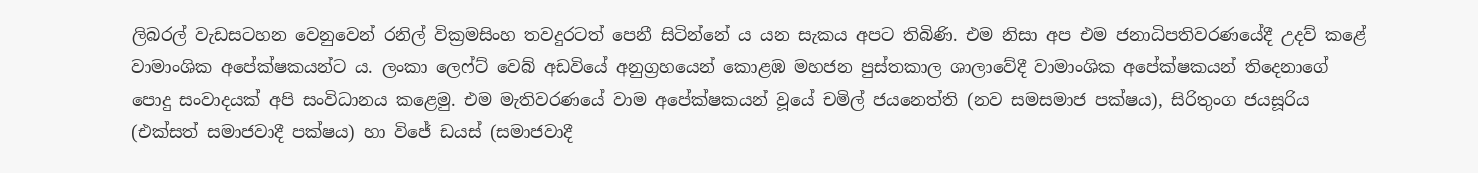ලිබරල් වැඩසටහන වෙනුවෙන් රනිල් වික්‍රමසිංහ තවදුරටත් පෙනී සිටින්නේ ය යන සැකය අපට තිබිණි. එම නිසා අප එම ජනාධිපතිවරණයේදී උදව් කළේ වාමාංශික අපේක්ෂකයන්ට ය. ලංකා ලෙෆ්ට් වෙබ් අඩවියේ අනුග්‍රහයෙන් කොළඹ මහජන පුස්තකාල ශාලාවේදී වාමාංශික අපේක්ෂකයන් තිදෙනාගේ පොදු සංවාදයක් අපි සංවිධානය කළෙමු. එම මැතිවරණයේ වාම අපේක්ෂකයන් වූයේ චමිල් ජයනෙත්ති (නව සමසමාජ පක්ෂය), සිරිතුංග ජයසූරිය (එක්සත් සමාජවාදී පක්ෂය) හා විජේ ඩයස් (සමාජවාදී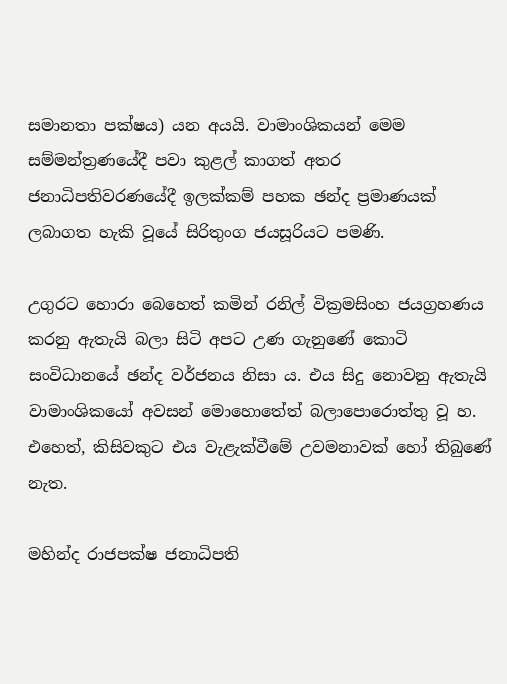සමානතා පක්ෂය) යන අයයි. වාමාංශිකයන් මෙම සම්මන්ත්‍රණයේදී පවා කුළල් කාගත් අතර ජනාධිපතිවරණයේදී ඉලක්කම් පහක ඡන්ද ප්‍රමාණයක් ලබාගත හැකි වූයේ සිරිතුංග ජයසූරියට පමණි.

උගුරට හොරා බෙහෙත් කමින් රනිල් වික්‍රමසිංහ ජයග්‍රහණය කරනු ඇතැයි බලා සිටි අපට උණ ගැනුණේ කොටි සංවිධානයේ ඡන්ද වර්ජනය නිසා ය. එය සිදු නොවනු ඇතැයි වාමාංශිකයෝ අවසන් මොහොතේත් බලාපොරොත්තු වූ හ. එහෙත්, කිසිවකුට එය වැළැක්වීමේ උවමනාවක් හෝ තිබුණේ නැත.

මහින්ද රාජපක්ෂ ජනාධිපති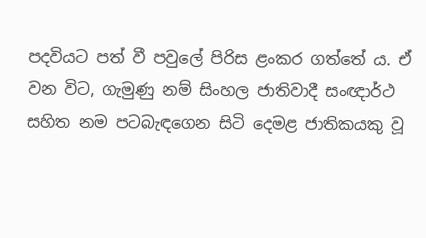පදවියට පත් වී පවුලේ පිරිස ළංකර ගත්තේ ය. ඒ වන විට, ගැමුණු නම් සිංහල ජාතිවාදී සංඥාර්ථ සහිත නම පටබැඳගෙන සිටි දෙමළ ජාතිකයකු වූ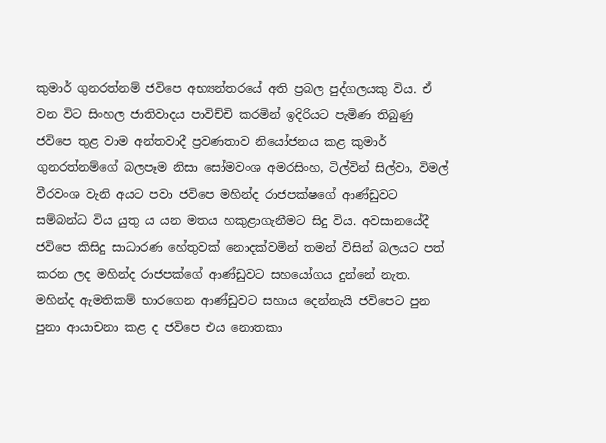කුමාර් ගුනරත්නම් ජවිපෙ අභ්‍යන්තරයේ අති ප්‍රබල පුද්ගලයකු විය. ඒ වන විට සිංහල ජාතිවාදය පාවිච්චි කරමින් ඉදිරියට පැමිණ තිබුණු ජවිපෙ තුළ වාම අන්තවාදී ප්‍රවණතාව නියෝජනය කළ කුමාර් ගුනරත්නම්ගේ බලපෑම නිසා සෝමවංශ අමරසිංහ, ටිල්වින් සිල්වා, විමල් වීරවංශ වැනි අයට පවා ජවිපෙ මහින්ද රාජපක්ෂගේ ආණ්ඩුවට සම්බන්ධ විය යුතු ය යන මතය හකුළාගැනීමට සිදු විය. අවසානයේදී ජවිපෙ කිසිදු සාධාරණ හේතුවක් නොදක්වමින් තමන් විසින් බලයට පත් කරන ලද මහින්ද රාජපක්ගේ ආණ්ඩුවට සහයෝගය දුන්නේ නැත. මහින්ද ඇමතිකම් භාරගෙන ආණ්ඩුවට සහාය දෙන්නැයි ජවිපෙට පුන පුනා ආයාචනා කළ ද ජවිපෙ එය නොතකා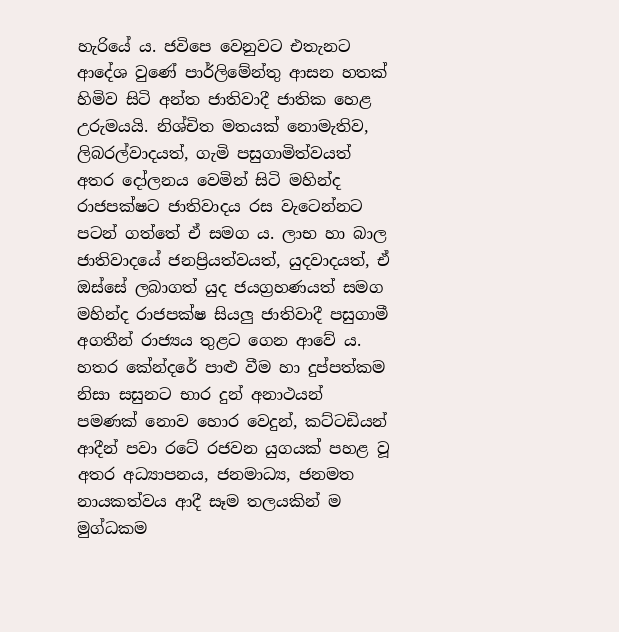හැරියේ ය. ජවිපෙ වෙනුවට එතැනට ආදේශ වුණේ පාර්ලිමේන්තු ආසන හතක් හිමිව සිටි අන්ත ජාතිවාදී ජාතික හෙළ උරුමයයි. නිශ්චිත මතයක් නොමැතිව, ලිබරල්වාදයත්, ගැමි පසුගාමිත්වයත් අතර දෝලනය වෙමින් සිටි මහින්ද රාජපක්ෂට ජාතිවාදය රස වැටෙන්නට පටන් ගත්තේ ඒ සමග ය. ලාභ හා බාල ජාතිවාදයේ ජනප්‍රියත්වයත්, යුදවාදයත්, ඒ ඔස්සේ ලබාගත් යුද ජයග්‍රහණයත් සමග මහින්ද රාජපක්ෂ සියලු ජාතිවාදී පසුගාමී අගතීන් රාජ්‍යය තුළට ගෙන ආවේ ය. හතර කේන්දරේ පාළු වීම හා දුප්පත්කම නිසා සසුනට භාර දුන් අනාථයන් පමණක් නොව හොර වෙදුන්, කට්ටඩියන් ආදීන් පවා රටේ රජවන යුගයක් පහළ වූ අතර අධ්‍යාපනය, ජනමාධ්‍ය, ජනමත නායකත්වය ආදී සෑම තලයකින් ම මුග්ධකම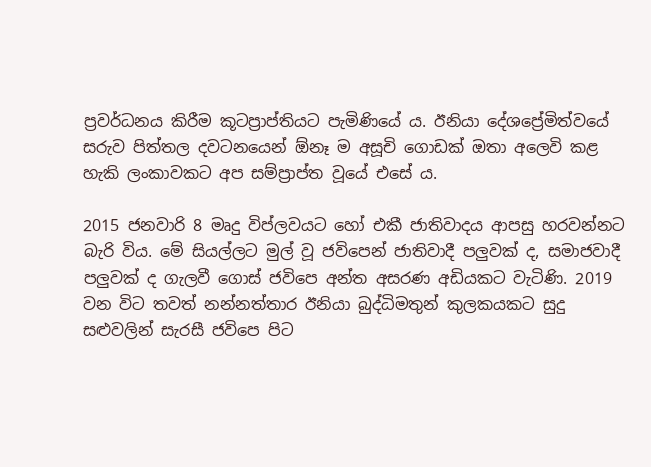ප්‍රවර්ධනය කිරීම කූටප්‍රාප්තියට පැමිණියේ ය. ඊනියා දේශප්‍රේමිත්වයේ සරුව පිත්තල දවටනයෙන් ඕනෑ ම අසූචි ගොඩක් ඔතා අලෙවි කළ හැකි ලංකාවකට අප සම්ප්‍රාප්ත වූයේ එසේ ය.

2015 ජනවාරි 8 මෘදු විප්ලවයට හෝ එකී ජාතිවාදය ආපසු හරවන්නට බැරි විය. මේ සියල්ලට මුල් වූ ජවිපෙන් ජාතිවාදී පලුවක් ද, සමාජවාදී පලුවක් ද ගැලවී ගොස් ජවිපෙ අන්ත අසරණ අඩියකට වැටිණි. 2019 වන විට තවත් නන්නත්තාර ඊනියා බුද්ධිමතුන් කුලකයකට සුදු සළුවලින් සැරසී ජවිපෙ පිට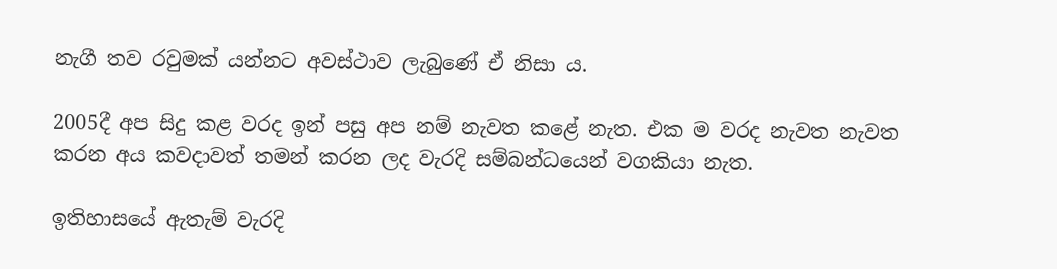නැගී තව රවුමක් යන්නට අවස්ථාව ලැබුණේ ඒ නිසා ය.

2005දී අප සිදු කළ වරද ඉන් පසු අප නම් නැවත කළේ නැත. එක ම වරද නැවත නැවත කරන අය කවදාවත් තමන් කරන ලද වැරදි සම්බන්ධයෙන් වගකියා නැත.

ඉතිහාසයේ ඇතැම් වැරදි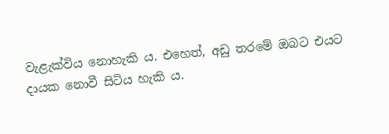වැළැක්විය නොහැකි ය. එහෙත්, අඩු තරමේ ඔබට එයට දායක නොවී සිටිය හැකි ය.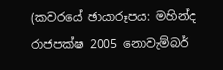(කවරයේ ඡායාරූපය: මහින්ද රාජපක්ෂ 2005 නොවැම්බර්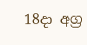18දා අග්‍ර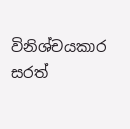විනිශ්චයකාර සරත්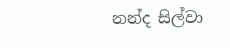නන්ද සිල්වා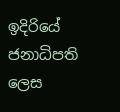ඉදිරියේ ජනාධිපති ලෙස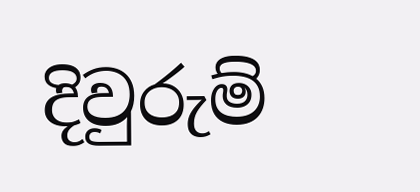දිවුරුම්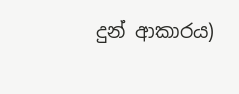දුන් ආකාරය)